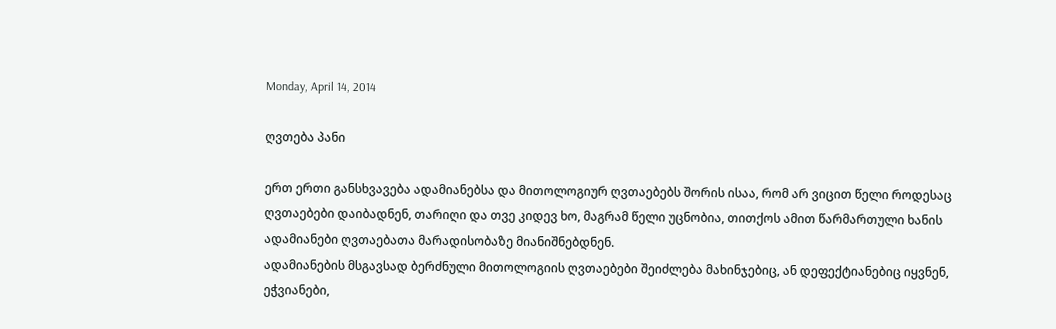Monday, April 14, 2014

ღვთება პანი

ერთ ერთი განსხვავება ადამიანებსა და მითოლოგიურ ღვთაებებს შორის ისაა, რომ არ ვიცით წელი როდესაც ღვთაებები დაიბადნენ, თარიღი და თვე კიდევ ხო, მაგრამ წელი უცნობია, თითქოს ამით წარმართული ხანის ადამიანები ღვთაებათა მარადისობაზე მიანიშნებდნენ.
ადამიანების მსგავსად ბერძნული მითოლოგიის ღვთაებები შეიძლება მახინჯებიც, ან დეფექტიანებიც იყვნენ, ეჭვიანები,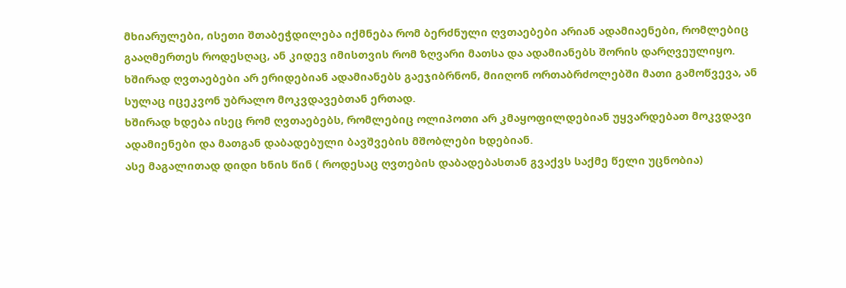მხიარულები, ისეთი შთაბეჭდილება იქმნება რომ ბერძნული ღვთაებები არიან ადამიაენები, რომლებიც გააღმერთეს როდესღაც, ან კიდევ იმისთვის რომ ზღვარი მათსა და ადამიანებს შორის დარღვეულიყო.
ხშირად ღვთაებები არ ერიდებიან ადამიანებს გაეჯიბრნონ, მიიღონ ორთაბრძოლებში მათი გამოწვევა, ან სულაც იცეკვონ უბრალო მოკვდავებთან ერთად.
ხშირად ხდება ისეც რომ ღვთაებებს, რომლებიც ოლიპოთი არ კმაყოფილდებიან უყვარდებათ მოკვდავი ადამიენები და მათგან დაბადებული ბავშვების მშობლები ხდებიან.
ასე მაგალითად დიდი ხნის წინ ( როდესაც ღვთების დაბადებასთან გვაქვს საქმე წელი უცნობია)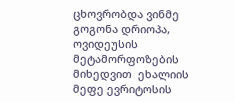ცხოვრობდა ვინმე გოგონა დრიოპა, ოვიდეუსის მეტამორფოზების მიხედვით  ეხალიის მეფე ევრიტოსის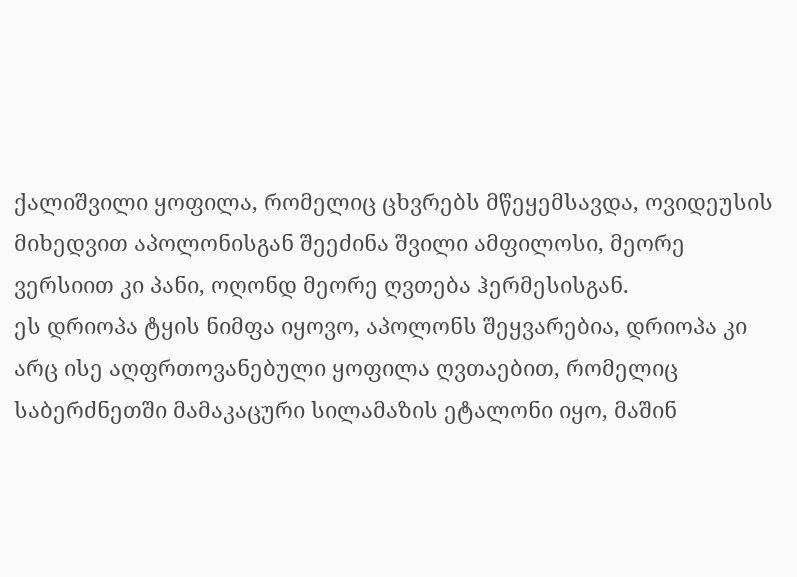ქალიშვილი ყოფილა, რომელიც ცხვრებს მწეყემსავდა, ოვიდეუსის მიხედვით აპოლონისგან შეეძინა შვილი ამფილოსი, მეორე ვერსიით კი პანი, ოღონდ მეორე ღვთება ჰერმესისგან.
ეს დრიოპა ტყის ნიმფა იყოვო, აპოლონს შეყვარებია, დრიოპა კი არც ისე აღფრთოვანებული ყოფილა ღვთაებით, რომელიც საბერძნეთში მამაკაცური სილამაზის ეტალონი იყო, მაშინ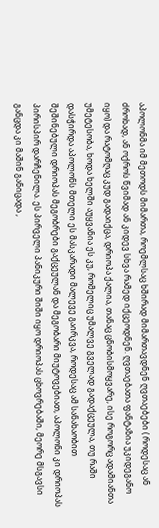აპოლონმა იმ მეთოდს მიმართა, როემლსაც ხშირად მიმართავდნენ ღვთაებები ( როდესაც ან ძროხად, ან ოქროს წვიმად ან კიდევ სხვა რამედ იქცეოდნენ. ღვთაებათა ფანტაზია უკიდეგანო იყო) და რატომღაც კუდ გადაიქცა, დრიოპა ქალია, თანაც ცნობისმოყვარე, ისე როგორც ადამიანთა უმეტესობა, ხოდა ხელში აუყვანია ეს კუ, რომელიც უმალვე გველად გადაქცეულა, თუ რაში დასჭირდა აპოლონს მთელი ეს მასკარადი მალევე გაირკვა, როდესაც ამ სანახაობით შეშინებული დრიოპას მეგობრები გაქცეულან და მეგობარი მიუტოვებიათ, აპოლონი კი დრიოპას პირისპირ დარჩენილა. ეს პირველი პანიკური შიში იყო დრიოპას ცხოვრებაში, მეორე მსგავსი განცდა კი მაშინ განიცადა ,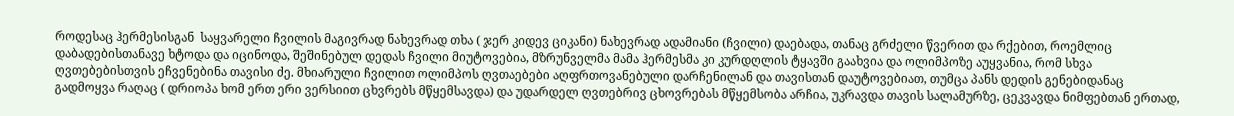როდესაც ჰერმესისგან  საყვარელი ჩვილის მაგივრად ნახევრად თხა ( ჯერ კიდევ ციკანი) ნახევრად ადამიანი (ჩვილი) დაებადა, თანაც გრძელი წვერით და რქებით, როემლიც დაბადებისთანავე ხტოდა და იცინოდა, შეშინებულ დედას ჩვილი მიუტოვებია, მზრუნველმა მამა ჰერმესმა კი კურდღლის ტყავში გაახვია და ოლიმპოზე აუყვანია, რომ სხვა ღვთებებისთვის ეჩვენებინა თავისი ძე. მხიარული ჩვილით ოლიმპოს ღვთაებები აღფრთოვანებული დარჩენილან და თავისთან დაუტოვებიათ, თუმცა პანს დედის გენებიდანაც გადმოყვა რაღაც ( დრიოპა ხომ ერთ ერი ვერსიით ცხვრებს მწყემსავდა) და უდარდელ ღვთებრივ ცხოვრებას მწყემსობა არჩია, უკრავდა თავის სალამურზე, ცეკვავდა ნიმფებთან ერთად,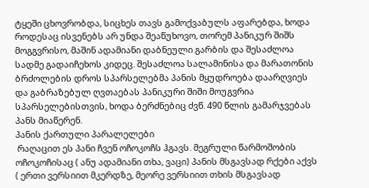ტყეში ცხოვრობდა, სიცხეს თავს გამოქვაბულს აფარებდა, ხოდა როდესაც ისვენებს არ უნდა შეაწუხოვო, თორემ პანიკურ შიშს მოგგვრისო, მაშინ ადამიანი დაბნეული გარბის და შესაძლოა სადმე გადაიჩეხოს კიდეც. შესაძლოა სალამინისა და მარათონის ბრძოლების დროს სპარსელებმა პანის მყუდროება დაარღვიეს და გაბრაზებულ ღვთაებას პანიკური შიში მოუგვრია სპარსელებისთვის, ხოდა ბერძნებიც ძვწ. 490 წლის გამარჯვებას პანს მიაწერენ.
პანის ქართული პარალელები
 რაღაცით ეს პანი ჩვენ ოჩოკოჩს ჰგავს. მეგრული წარმოშობის ოჩოკოჩისაც ( ანუ ადამიანი თხა, ვაცი) პანის მსგავსად რქები აქვს ( ერთი ვერსიით მკერდზე, მეორე ვერსიით თხის მსგავსად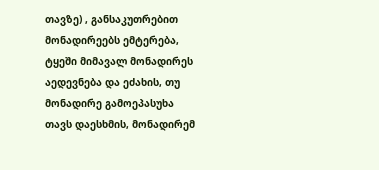თავზე) , განსაკუთრებით მონადირეებს ემტერება, ტყეში მიმავალ მონადირეს აედევნება და ეძახის, თუ მონადირე გამოეპასუხა თავს დაესხმის, მონადირემ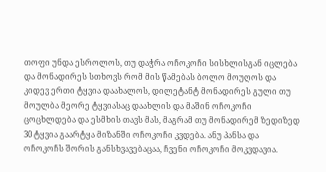თოფი უნდა ესროლოს, თუ დაჭრა ოჩოკოჩი სისხლისგან იცლება და მონადირეს სთხოვს რომ მის წამებას ბოლო მოუღოს და კიდევ ერთი ტყვია დაახალოს, დილეტანტ მონადირეს გული თუ მოულბა მეორე ტყვიასაც დაახლის და მაშინ ოჩოკოჩი ცოცხლდება და ესმხის თავს მას, მაგრამ თუ მონადირემ ზედიზედ 30 ტყვია გაარტყა მიზანში ოჩოკოჩი კვდება. ანუ პანსა და ოჩოკოჩს შორის განსხვავებაცაა, ჩვენი ოჩოკოჩი მოკვდავია.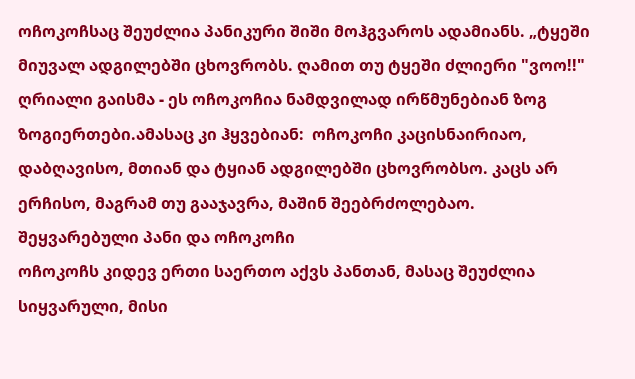ოჩოკოჩსაც შეუძლია პანიკური შიში მოჰგვაროს ადამიანს. „ტყეში მიუვალ ადგილებში ცხოვრობს. ღამით თუ ტყეში ძლიერი "ვოო!!" ღრიალი გაისმა - ეს ოჩოკოჩია ნამდვილად ირწმუნებიან ზოგ ზოგიერთები.ამასაც კი ჰყვებიან:  ოჩოკოჩი კაცისნაირიაო, დაბღავისო, მთიან და ტყიან ადგილებში ცხოვრობსო. კაცს არ ერჩისო, მაგრამ თუ გააჯავრა, მაშინ შეებრძოლებაო.
შეყვარებული პანი და ოჩოკოჩი
ოჩოკოჩს კიდევ ერთი საერთო აქვს პანთან, მასაც შეუძლია სიყვარული, მისი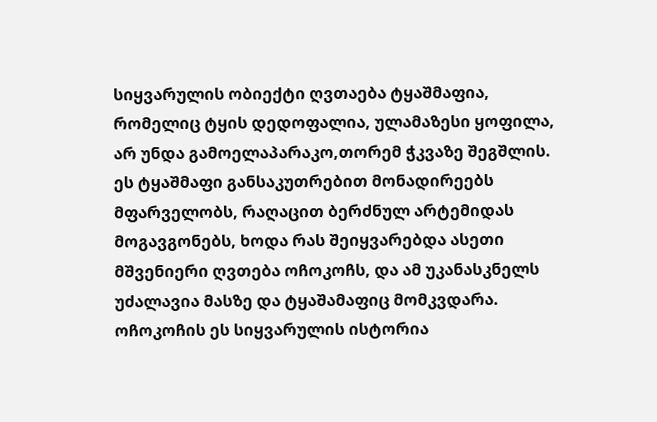სიყვარულის ობიექტი ღვთაება ტყაშმაფია, რომელიც ტყის დედოფალია, ულამაზესი ყოფილა, არ უნდა გამოელაპარაკო,თორემ ჭკვაზე შეგშლის. ეს ტყაშმაფი განსაკუთრებით მონადირეებს მფარველობს, რაღაცით ბერძნულ არტემიდას მოგავგონებს, ხოდა რას შეიყვარებდა ასეთი მშვენიერი ღვთება ოჩოკოჩს, და ამ უკანასკნელს უძალავია მასზე და ტყაშამაფიც მომკვდარა.
ოჩოკოჩის ეს სიყვარულის ისტორია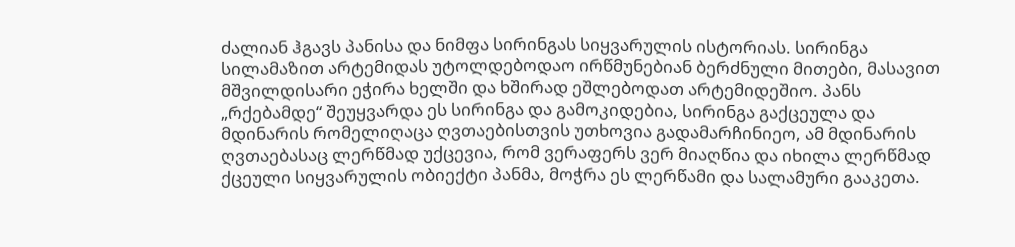ძალიან ჰგავს პანისა და ნიმფა სირინგას სიყვარულის ისტორიას. სირინგა სილამაზით არტემიდას უტოლდებოდაო ირწმუნებიან ბერძნული მითები, მასავით მშვილდისარი ეჭირა ხელში და ხშირად ეშლებოდათ არტემიდეშიო. პანს „რქებამდე“ შეუყვარდა ეს სირინგა და გამოკიდებია, სირინგა გაქცეულა და მდინარის რომელიღაცა ღვთაებისთვის უთხოვია გადამარჩინიეო, ამ მდინარის ღვთაებასაც ლერწმად უქცევია, რომ ვერაფერს ვერ მიაღწია და იხილა ლერწმად ქცეული სიყვარულის ობიექტი პანმა, მოჭრა ეს ლერწამი და სალამური გააკეთა.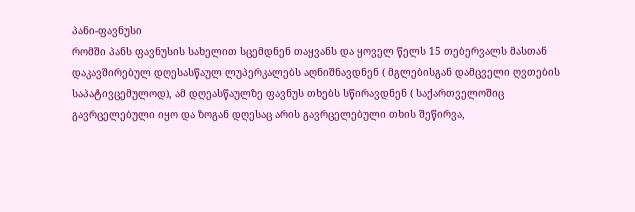პანი-ფავნუსი
რომში პანს ფავნუსის სახელით სცემდნენ თაყვანს და ყოველ წელს 15 თებერვალს მასთან დაკავშირებულ დღესასწაულ ლუპერკალებს აღნიშნავდნენ ( მგლებისგან დამცველი ღვთების საპატივცემულოდ), ამ დღეასწაულზე ფავნუს თხებს სწირავდნენ ( საქართველოშიც გავრცელებული იყო და ზოგან დღესაც არის გავრცელებული თხის შეწირვა,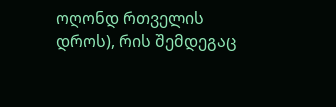ოღონდ რთველის დროს), რის შემდეგაც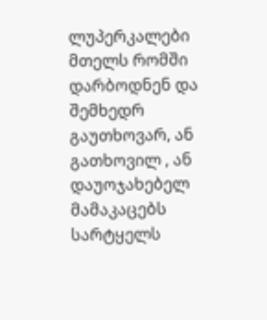ლუპერკალები მთელს რომში დარბოდნენ და შემხედრ გაუთხოვარ, ან გათხოვილ , ან დაუოჯახებელ მამაკაცებს სარტყელს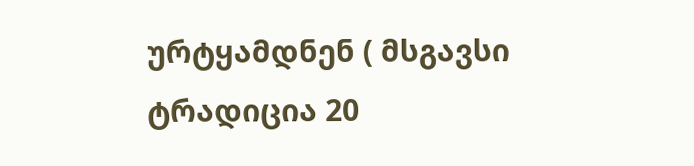ურტყამდნენ ( მსგავსი ტრადიცია 20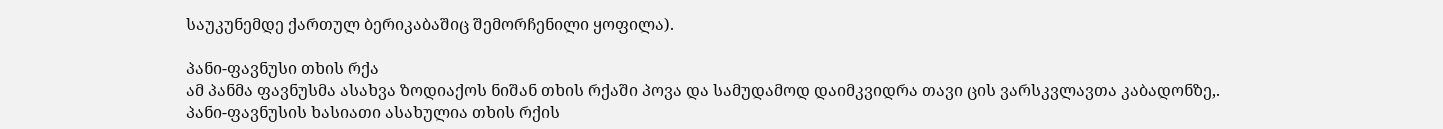საუკუნემდე ქართულ ბერიკაბაშიც შემორჩენილი ყოფილა).

პანი-ფავნუსი თხის რქა
ამ პანმა ფავნუსმა ასახვა ზოდიაქოს ნიშან თხის რქაში პოვა და სამუდამოდ დაიმკვიდრა თავი ცის ვარსკვლავთა კაბადონზე,.
პანი-ფავნუსის ხასიათი ასახულია თხის რქის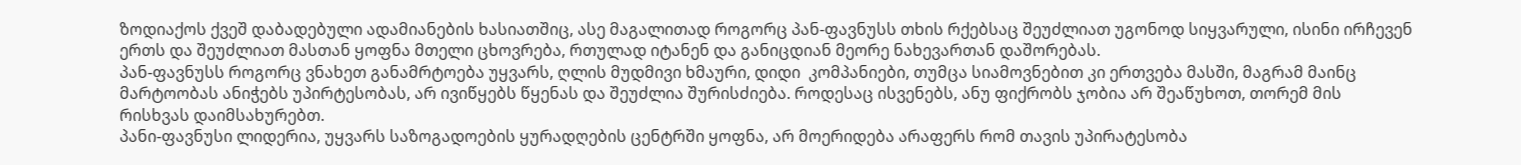ზოდიაქოს ქვეშ დაბადებული ადამიანების ხასიათშიც, ასე მაგალითად როგორც პან-ფავნუსს თხის რქებსაც შეუძლიათ უგონოდ სიყვარული, ისინი ირჩევენ ერთს და შეუძლიათ მასთან ყოფნა მთელი ცხოვრება, რთულად იტანენ და განიცდიან მეორე ნახევართან დაშორებას.
პან-ფავნუსს როგორც ვნახეთ განამრტოება უყვარს, ღლის მუდმივი ხმაური, დიდი  კომპანიები, თუმცა სიამოვნებით კი ერთვება მასში, მაგრამ მაინც მარტოობას ანიჭებს უპირტესობას, არ ივიწყებს წყენას და შეუძლია შურისძიება. როდესაც ისვენებს, ანუ ფიქრობს ჯობია არ შეაწუხოთ, თორემ მის რისხვას დაიმსახურებთ.
პანი-ფავნუსი ლიდერია, უყვარს საზოგადოების ყურადღების ცენტრში ყოფნა, არ მოერიდება არაფერს რომ თავის უპირატესობა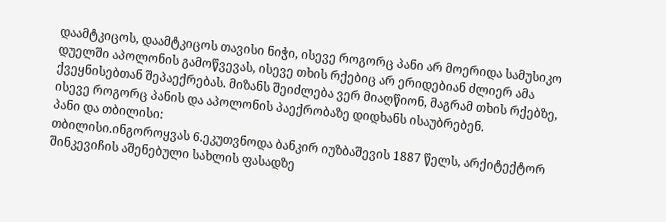დაამტკიცოს, დაამტკიცოს თავისი ნიჭი, ისევე როგორც პანი არ მოერიდა სამუსიკო დუელში აპოლონის გამოწვევას, ისევე თხის რქებიც არ ერიდებიან ძლიერ ამა ქვეყნისებთან შეპაექრებას. მიზანს შეიძლება ვერ მიაღწიონ, მაგრამ თხის რქებზე, ისევე როგორც პანის და აპოლონის პაექრობაზე დიდხანს ისაუბრებენ.
პანი და თბილისი:
თბილისი.ინგოროყვას 6.ეკუთვნოდა ბანკირ იუზბაშევის 1887 წელს, არქიტექტორ შინკევიჩის აშენებული სახლის ფასადზე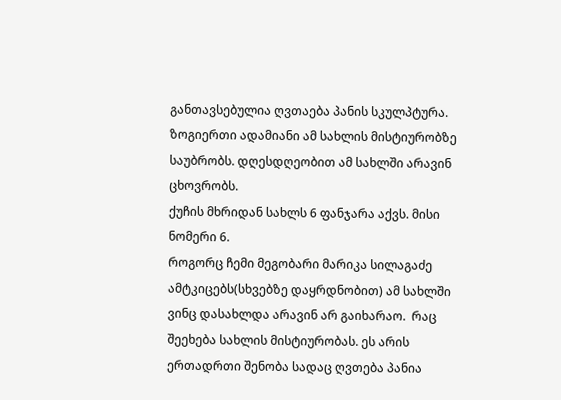განთავსებულია ღვთაება პანის სკულპტურა.
ზოგიერთი ადამიანი ამ სახლის მისტიურობზე საუბრობს. დღესდღეობით ამ სახლში არავინ ცხოვრობს.
ქუჩის მხრიდან სახლს 6 ფანჯარა აქვს. მისი ნომერი 6.
როგორც ჩემი მეგობარი მარიკა სილაგაძე ამტკიცებს(სხვებზე დაყრდნობით) ამ სახლში ვინც დასახლდა არავინ არ გაიხარაო.  რაც შეეხება სახლის მისტიურობას. ეს არის ერთადრთი შენობა სადაც ღვთება პანია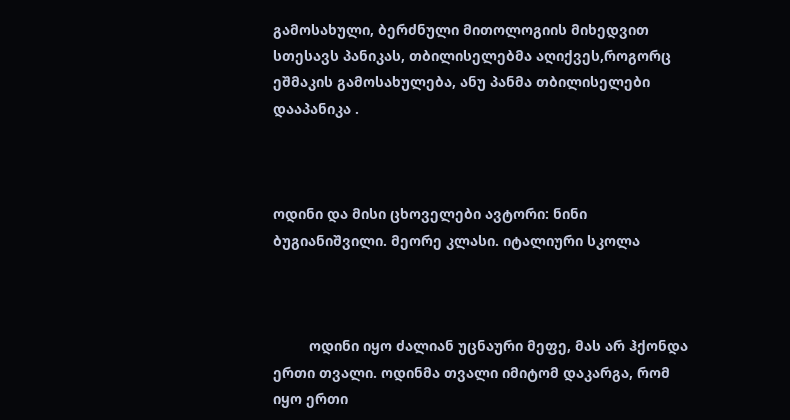გამოსახული, ბერძნული მითოლოგიის მიხედვით სთესავს პანიკას, თბილისელებმა აღიქვეს,როგორც ეშმაკის გამოსახულება, ანუ პანმა თბილისელები დააპანიკა .



ოდინი და მისი ცხოველები ავტორი: ნინი ბუგიანიშვილი. მეორე კლასი. იტალიური სკოლა



         ოდინი იყო ძალიან უცნაური მეფე, მას არ ჰქონდა ერთი თვალი. ოდინმა თვალი იმიტომ დაკარგა, რომ იყო ერთი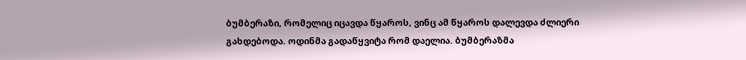ბუმბერაზი, რომელიც იცავდა წყაროს, ვინც ამ წყაროს დალევდა ძლიერი გახდებოდა. ოდინმა გადაწყვიტა რომ დაელია. ბუმბერაზმა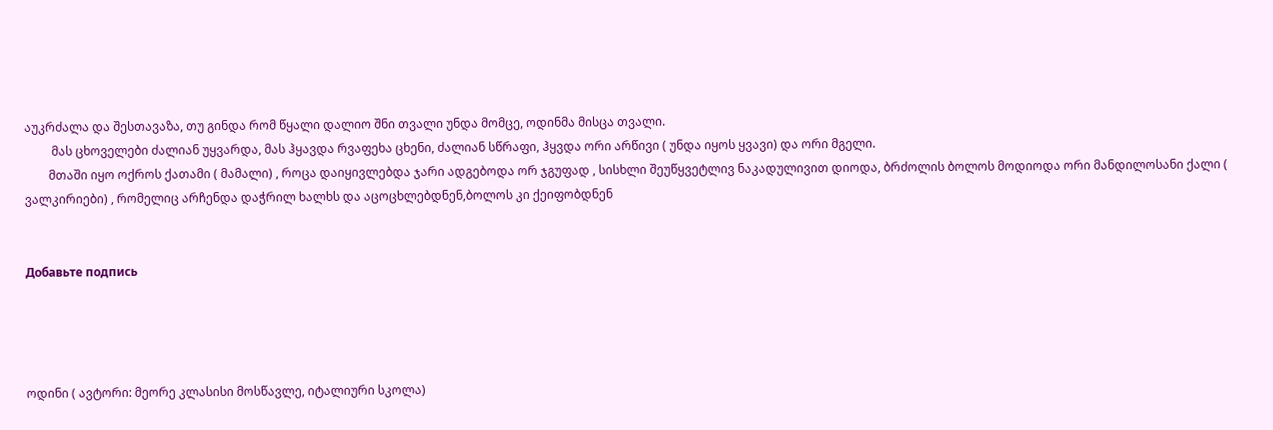აუკრძალა და შესთავაზა, თუ გინდა რომ წყალი დალიო შნი თვალი უნდა მომცე, ოდინმა მისცა თვალი.
         მას ცხოველები ძალიან უყვარდა, მას ჰყავდა რვაფეხა ცხენი, ძალიან სწრაფი, ჰყვდა ორი არწივი ( უნდა იყოს ყვავი) და ორი მგელი.
        მთაში იყო ოქროს ქათამი ( მამალი) , როცა დაიყივლებდა ჯარი ადგებოდა ორ ჯგუფად , სისხლი შეუწყვეტლივ ნაკადულივით დიოდა, ბრძოლის ბოლოს მოდიოდა ორი მანდილოსანი ქალი ( ვალკირიები) , რომელიც არჩენდა დაჭრილ ხალხს და აცოცხლებდნენ,ბოლოს კი ქეიფობდნენ


Добавьте подпись




ოდინი ( ავტორი: მეორე კლასისი მოსწავლე, იტალიური სკოლა)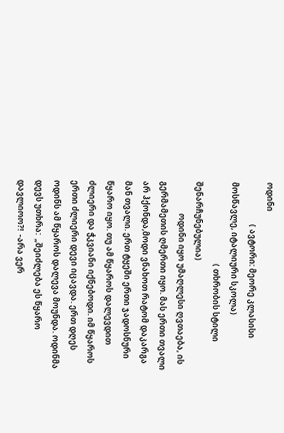ოდინი
                     ( ავტორი: მეორე კლასისი მოსწავლე, იტალიური სკოლა)
                                         ( თხრობის სტილი შენარჩუნებულია)
                ოდინი იყო უმაღლესი ღვთაება, ის გერმამეთის ღმერთი იყო. მას ერთი თვალი არ ჰქონდა,მოდი ვნახოთ რატომ დაკარგა მან თვალი. ერთ ტყეში ერთი ჯადოსნური წყარო იყო. თუ ამ წყაროს დალევდით ძლიერი და ჭკვიანი იქნებოდი. იმ წყაროს ერთი ძლიერი დევი იცავდა. ერთ დღეს ოდინს ამ წყაროს დალევა მოუნდა. ოდინმა დევს უთხრა:  „შეიძლება ეს წყარო დავლიოო?!  -არა ვერ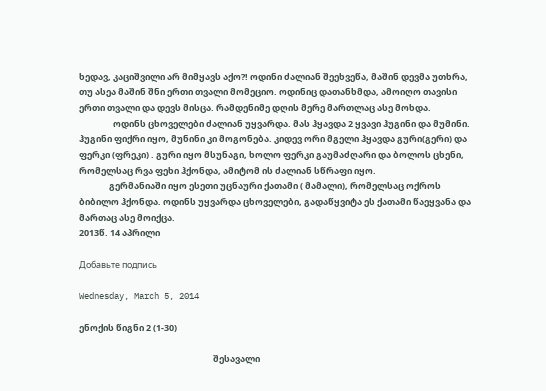ხედავ, კაციშვილი არ მიმყავს აქო?! ოდინი ძალიან შეეხვეწა, მაშინ დევმა უთხრა, თუ ასეა მაშინ შნი ერთი თვალი მომეციო. ოდინიც დათანხმდა, ამოიღო თავისი ერთი თვალი და დევს მისცა. რამდენიმე დღის მერე მართლაც ასე მოხდა.
                 ოდინს ცხოველები ძალიან უყვარდა. მას ჰყავდა 2 ყვავი ჰუგინი და მუმინი. ჰუგინი ფიქრი იყო, მუნინი კი მოგონება. კიდევ ორი მგელი ჰყავდა გური(გერი) და ფერკი (ფრეკი) . გური იყო მსუნაგი, ხოლო ფერკი გაუმაძღარი და ბოლოს ცხენი, რომელსაც რვა ფეხი ჰქონდა, ამიტომ ის ძალიან სწრაფი იყო.
               გერმანიაში იყო ესეთი უცნაური ქათამი ( მამალი), რომელსაც ოქროს ბიბილო ჰქონდა. ოდინს უყვარდა ცხოველები, გადაწყვიტა ეს ქათამი წაეყვანა და მართაც ასე მოიქცა.
2013წ. 14 აპრილი

Добавьте подпись

Wednesday, March 5, 2014

ენოქის წიგნი 2 (1-30)

                                                                   შესავალი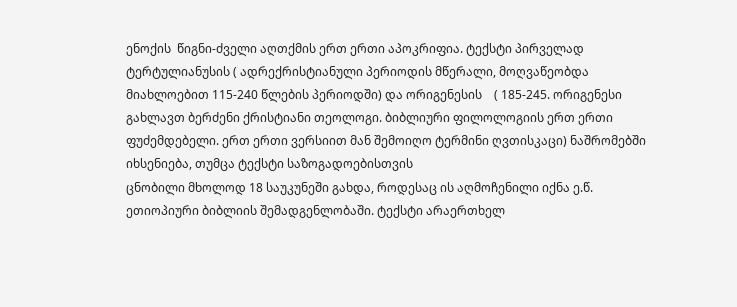ენოქის  წიგნი-ძველი აღთქმის ერთ ერთი აპოკრიფია. ტექსტი პირველად ტერტულიანუსის ( ადრექრისტიანული პერიოდის მწერალი, მოღვაწეობდა მიახლოებით 115-240 წლების პერიოდში) და ორიგენესის    ( 185-245. ორიგენესი გახლავთ ბერძენი ქრისტიანი თეოლოგი. ბიბლიური ფილოლოგიის ერთ ერთი ფუძემდებელი. ერთ ერთი ვერსიით მან შემოიღო ტერმინი ღვთისკაცი) ნაშრომებში იხსენიება, თუმცა ტექსტი საზოგადოებისთვის
ცნობილი მხოლოდ 18 საუკუნეში გახდა, როდესაც ის აღმოჩენილი იქნა ე.წ. ეთიოპიური ბიბლიის შემადგენლობაში. ტექსტი არაერთხელ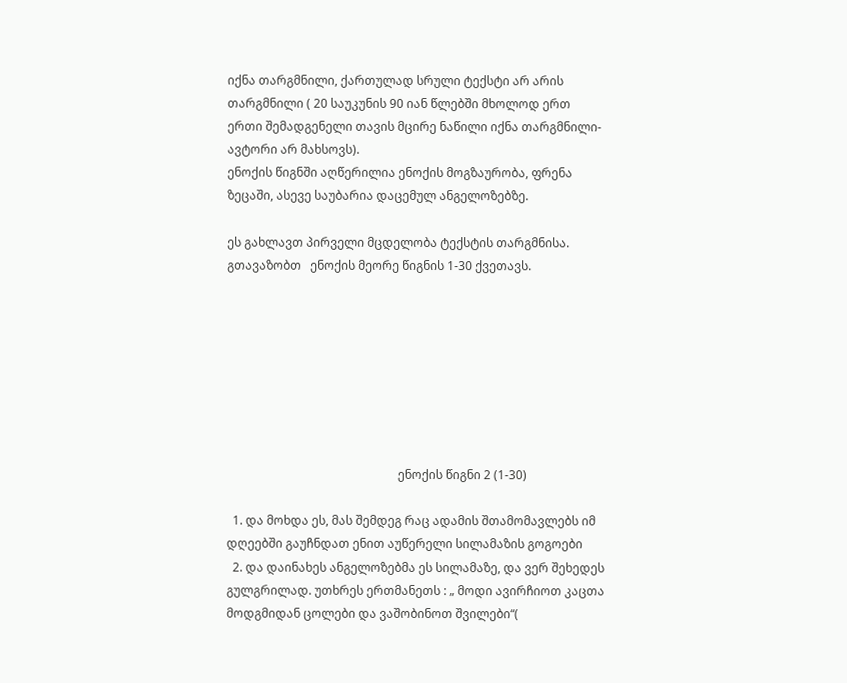იქნა თარგმნილი, ქართულად სრული ტექსტი არ არის თარგმნილი ( 20 საუკუნის 90 იან წლებში მხოლოდ ერთ ერთი შემადგენელი თავის მცირე ნაწილი იქნა თარგმნილი-ავტორი არ მახსოვს).
ენოქის წიგნში აღწერილია ენოქის მოგზაურობა, ფრენა ზეცაში, ასევე საუბარია დაცემულ ანგელოზებზე.

ეს გახლავთ პირველი მცდელობა ტექსტის თარგმნისა. გთავაზობთ   ენოქის მეორე წიგნის 1-30 ქვეთავს.








                                                         ენოქის წიგნი 2 (1-30)

  1. და მოხდა ეს, მას შემდეგ რაც ადამის შთამომავლებს იმ დღეებში გაუჩნდათ ენით აუწერელი სილამაზის გოგოები
  2. და დაინახეს ანგელოზებმა ეს სილამაზე, და ვერ შეხედეს გულგრილად. უთხრეს ერთმანეთს : „ მოდი ავირჩიოთ კაცთა მოდგმიდან ცოლები და ვაშობინოთ შვილები“(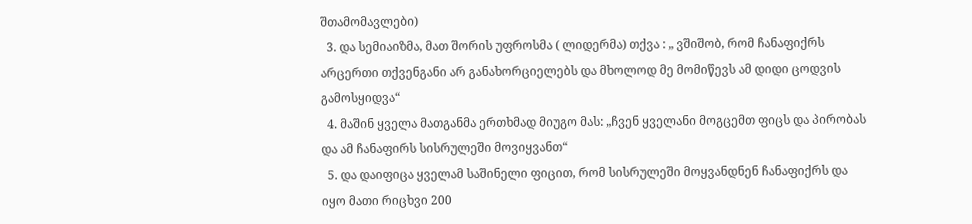შთამომავლები)
  3. და სემიაიზმა, მათ შორის უფროსმა ( ლიდერმა) თქვა : „ ვშიშობ, რომ ჩანაფიქრს არცერთი თქვენგანი არ განახორციელებს და მხოლოდ მე მომიწევს ამ დიდი ცოდვის გამოსყიდვა“
  4. მაშინ ყველა მათგანმა ერთხმად მიუგო მას: „ჩვენ ყველანი მოგცემთ ფიცს და პირობას და ამ ჩანაფირს სისრულეში მოვიყვანთ“
  5. და დაიფიცა ყველამ საშინელი ფიცით, რომ სისრულეში მოყვანდნენ ჩანაფიქრს და იყო მათი რიცხვი 200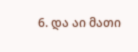6. და აი მათი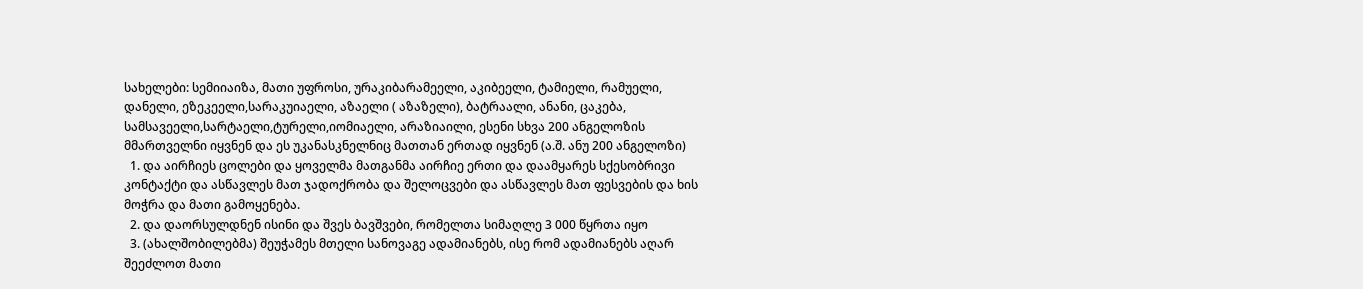სახელები: სემიიაიზა, მათი უფროსი, ურაკიბარამეელი, აკიბეელი, ტამიელი, რამუელი, დანელი, ეზეკეელი,სარაკუიაელი, აზაელი ( აზაზელი), ბატრაალი, ანანი, ცაკება, სამსავეელი,სარტაელი,ტურელი,იომიაელი, არაზიაილი, ესენი სხვა 200 ანგელოზის მმართველნი იყვნენ და ეს უკანასკნელნიც მათთან ერთად იყვნენ (ა.შ. ანუ 200 ანგელოზი)
  1. და აირჩიეს ცოლები და ყოველმა მათგანმა აირჩიე ერთი და დაამყარეს სქესობრივი კონტაქტი და ასწავლეს მათ ჯადოქრობა და შელოცვები და ასწავლეს მათ ფესვების და ხის მოჭრა და მათი გამოყენება.
  2. და დაორსულდნენ ისინი და შვეს ბავშვები, რომელთა სიმაღლე 3 000 წყრთა იყო
  3. (ახალშობილებმა) შეუჭამეს მთელი სანოვაგე ადამიანებს, ისე რომ ადამიანებს აღარ შეეძლოთ მათი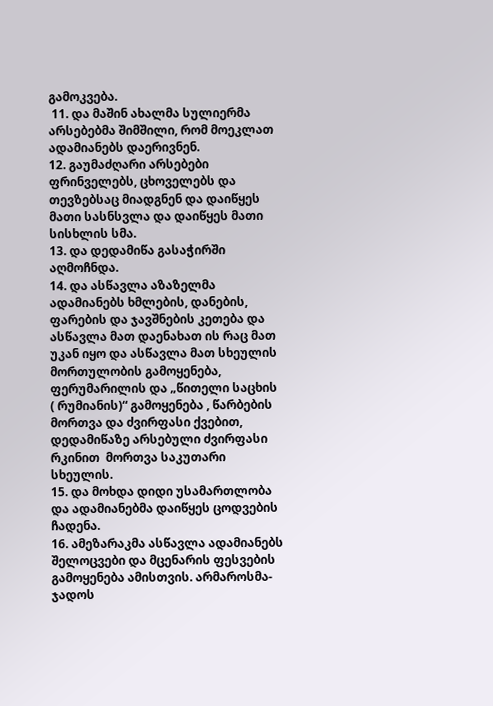გამოკვება.
 11. და მაშინ ახალმა სულიერმა არსებებმა შიმშილი, რომ მოეკლათ ადამიანებს დაერივნენ.
12. გაუმაძღარი არსებები ფრინველებს, ცხოველებს და თევზებსაც მიადგნენ და დაიწყეს მათი სასნსვლა და დაიწყეს მათი სისხლის სმა.
13. და დედამიწა გასაჭირში აღმოჩნდა.
14. და ასწავლა აზაზელმა ადამიანებს ხმლების, დანების, ფარების და ჯავშნების კეთება და ასწავლა მათ დაენახათ ის რაც მათ უკან იყო და ასწავლა მათ სხეულის მორთულობის გამოყენება, ფერუმარილის და „წითელი საცხის ( რუმიანის)“ გამოყენება , წარბების მორთვა და ძვირფასი ქვებით, დედამიწაზე არსებული ძვირფასი რკინით  მორთვა საკუთარი სხეულის.
15. და მოხდა დიდი უსამართლობა და ადამიანებმა დაიწყეს ცოდვების ჩადენა.
16. ამეზარაკმა ასწავლა ადამიანებს შელოცვები და მცენარის ფესვების გამოყენება ამისთვის. არმაროსმა-ჯადოს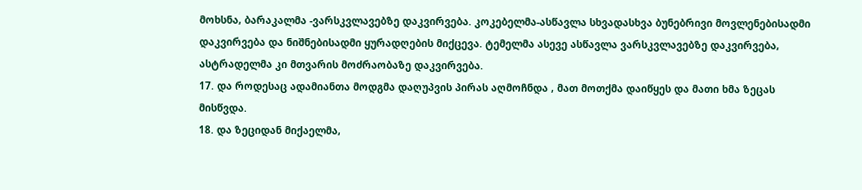მოხსნა, ბარაკალმა -ვარსკვლავებზე დაკვირვება. კოკებელმა-ასწავლა სხვადასხვა ბუნებრივი მოვლენებისადმი დაკვირვება და ნიშნებისადმი ყურადღების მიქცევა. ტემელმა ასევე ასწავლა ვარსკვლავებზე დაკვირვება, ასტრადელმა კი მთვარის მოძრაობაზე დაკვირვება.
17. და როდესაც ადამიანთა მოდგმა დაღუპვის პირას აღმოჩნდა , მათ მოთქმა დაიწყეს და მათი ხმა ზეცას მისწვდა.
18. და ზეციდან მიქაელმა,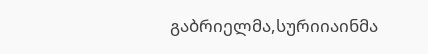გაბრიელმა,სურიიაინმა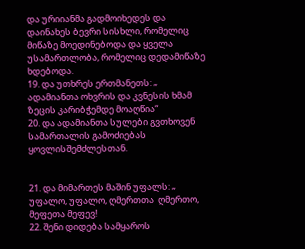და ურიიანმა გადმოიხედეს და დაინახეს ბევრი სისხლი, რომელიც მიწაზე მოედინებოდა და ყველა უსამართლობა, რომელიც დედამიწაზე ხდებოდა.
19. და უთხრეს ერთმანეთს: „ ადამიანთა ოხვრის და კვნესის ხმამ ზეცის კარიბჭემდე მოაღწია“
20. და ადამიანთა სულები გვთხოვენ სამართალის გამოძიებას ყოვლისშემძლესთან.


21. და მიმართეს მაშინ უფალს: „ უფალო, უფალო, ღმერთთა  ღმერთო, მეფეთა მეფევ!
22. შენი დიდება სამყაროს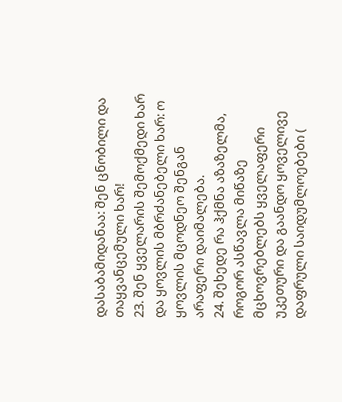დასაბამიდანაა: შენ ცნობილი და თაყვანცემული ხარ!
23. შენ ყველარის შემოქმედი ხარ და ყოვლის მბრძანებელი ხარ: ო ყოვლის მცოდნეო შენგან არაფერი დაიმალება.
24. შეხედე რა ჰქმნა აზაზელმა, როგორ ასწავლა მიწაზე მცხოვრებლებს ყველაფერი უკეთური და გაანდო ყოველივე დაფრული საიდუმლოებები (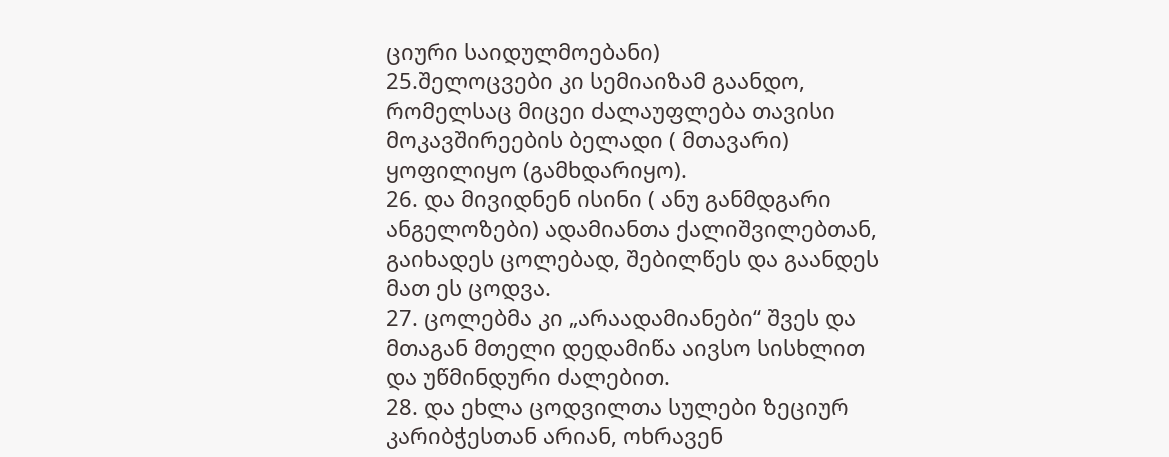ციური საიდულმოებანი)
25.შელოცვები კი სემიაიზამ გაანდო, რომელსაც მიცეი ძალაუფლება თავისი მოკავშირეების ბელადი ( მთავარი) ყოფილიყო (გამხდარიყო).
26. და მივიდნენ ისინი ( ანუ განმდგარი ანგელოზები) ადამიანთა ქალიშვილებთან, გაიხადეს ცოლებად, შებილწეს და გაანდეს მათ ეს ცოდვა.
27. ცოლებმა კი „არაადამიანები“ შვეს და მთაგან მთელი დედამიწა აივსო სისხლით და უწმინდური ძალებით.
28. და ეხლა ცოდვილთა სულები ზეციურ კარიბჭესთან არიან, ოხრავენ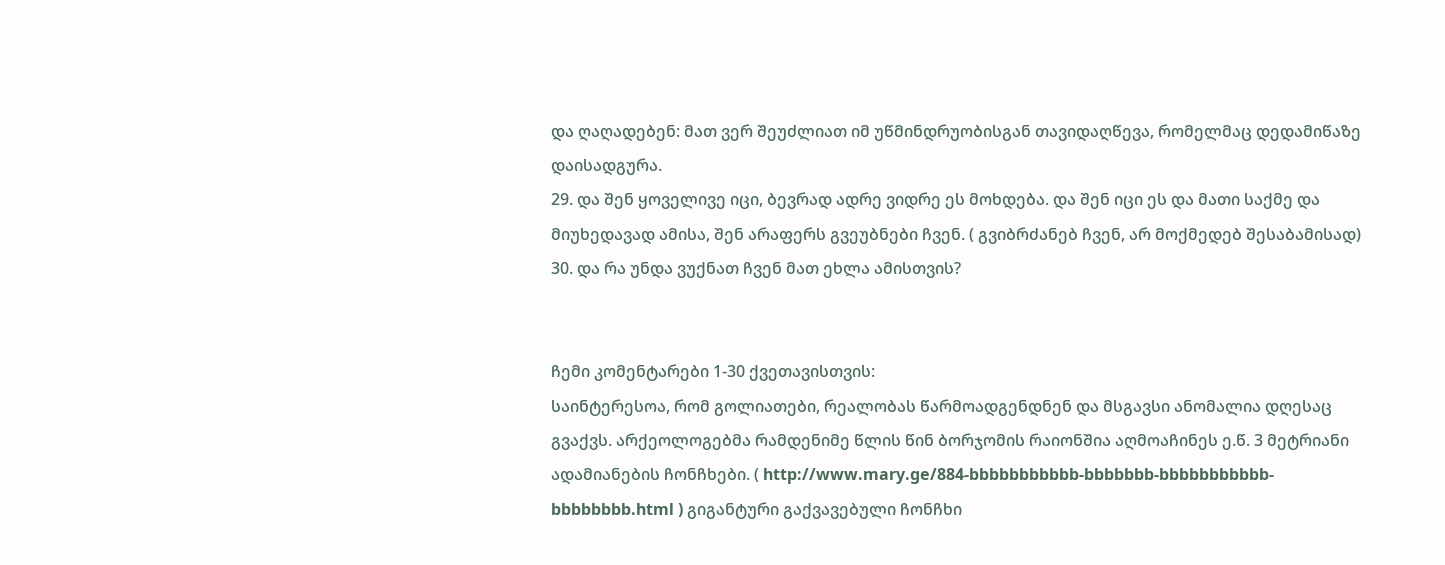და ღაღადებენ: მათ ვერ შეუძლიათ იმ უწმინდრუობისგან თავიდაღწევა, რომელმაც დედამიწაზე დაისადგურა.
29. და შენ ყოველივე იცი, ბევრად ადრე ვიდრე ეს მოხდება. და შენ იცი ეს და მათი საქმე და მიუხედავად ამისა, შენ არაფერს გვეუბნები ჩვენ. ( გვიბრძანებ ჩვენ, არ მოქმედებ შესაბამისად)
30. და რა უნდა ვუქნათ ჩვენ მათ ეხლა ამისთვის?


ჩემი კომენტარები 1-30 ქვეთავისთვის:
საინტერესოა, რომ გოლიათები, რეალობას წარმოადგენდნენ და მსგავსი ანომალია დღესაც გვაქვს. არქეოლოგებმა რამდენიმე წლის წინ ბორჯომის რაიონშია აღმოაჩინეს ე.წ. 3 მეტრიანი ადამიანების ჩონჩხები. ( http://www.mary.ge/884-bbbbbbbbbbb-bbbbbbb-bbbbbbbbbbb-bbbbbbbb.html ) გიგანტური გაქვავებული ჩონჩხი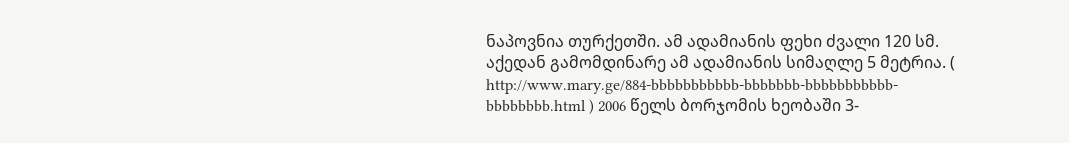ნაპოვნია თურქეთში. ამ ადამიანის ფეხი ძვალი 120 სმ. აქედან გამომდინარე ამ ადამიანის სიმაღლე 5 მეტრია. ( http://www.mary.ge/884-bbbbbbbbbbb-bbbbbbb-bbbbbbbbbbb-bbbbbbbb.html ) 2006 წელს ბორჯომის ხეობაში 3-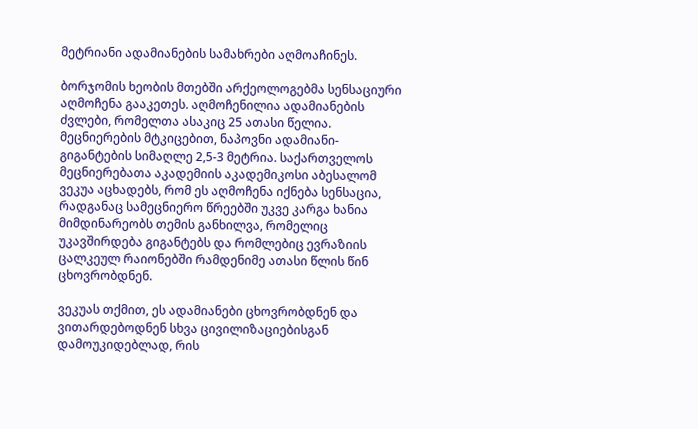მეტრიანი ადამიანების სამახრები აღმოაჩინეს.

ბორჯომის ხეობის მთებში არქეოლოგებმა სენსაციური აღმოჩენა გააკეთეს. აღმოჩენილია ადამიანების ძვლები, რომელთა ასაკიც 25 ათასი წელია.
მეცნიერების მტკიცებით, ნაპოვნი ადამიანი-გიგანტების სიმაღლე 2,5-3 მეტრია. საქართველოს მეცნიერებათა აკადემიის აკადემიკოსი აბესალომ ვეკუა აცხადებს, რომ ეს აღმოჩენა იქნება სენსაცია, რადგანაც სამეცნიერო წრეებში უკვე კარგა ხანია მიმდინარეობს თემის განხილვა, რომელიც უკავშირდება გიგანტებს და რომლებიც ევრაზიის ცალკეულ რაიონებში რამდენიმე ათასი წლის წინ ცხოვრობდნენ.

ვეკუას თქმით, ეს ადამიანები ცხოვრობდნენ და ვითარდებოდნენ სხვა ცივილიზაციებისგან დამოუკიდებლად, რის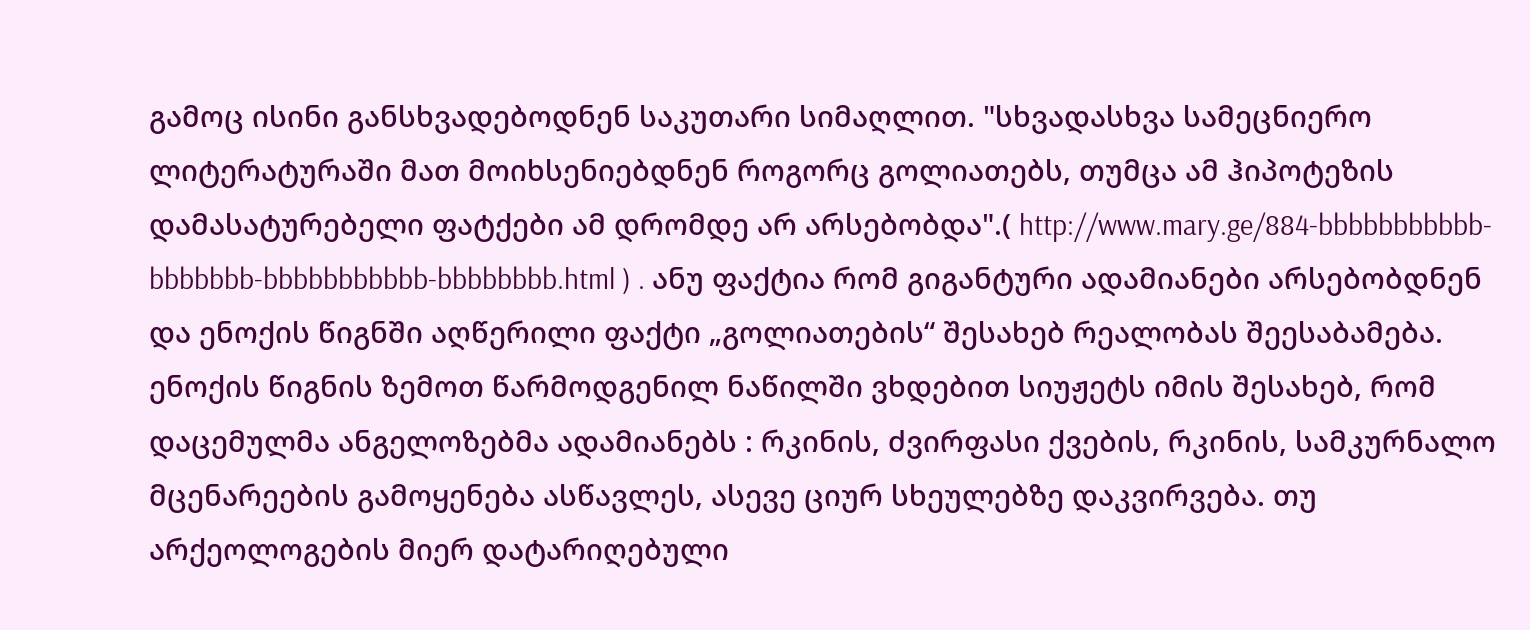გამოც ისინი განსხვადებოდნენ საკუთარი სიმაღლით. "სხვადასხვა სამეცნიერო ლიტერატურაში მათ მოიხსენიებდნენ როგორც გოლიათებს, თუმცა ამ ჰიპოტეზის დამასატურებელი ფატქები ამ დრომდე არ არსებობდა".( http://www.mary.ge/884-bbbbbbbbbbb-bbbbbbb-bbbbbbbbbbb-bbbbbbbb.html ) . ანუ ფაქტია რომ გიგანტური ადამიანები არსებობდნენ და ენოქის წიგნში აღწერილი ფაქტი „გოლიათების“ შესახებ რეალობას შეესაბამება.
ენოქის წიგნის ზემოთ წარმოდგენილ ნაწილში ვხდებით სიუჟეტს იმის შესახებ, რომ დაცემულმა ანგელოზებმა ადამიანებს : რკინის, ძვირფასი ქვების, რკინის, სამკურნალო მცენარეების გამოყენება ასწავლეს, ასევე ციურ სხეულებზე დაკვირვება. თუ არქეოლოგების მიერ დატარიღებული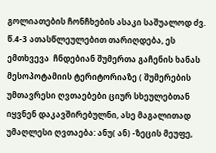გოლიათების ჩონჩხების ასაკი საშუალოდ ძვ. წ.4-3 ათასწლეულებით თარიღდება, ეს ემთხვევა  ჩნდებიან შუმერთა გაჩენის ხანას  მესოპოტამიის ტერიტორიაზე ( შუმერების უმთავრესი ღვთაებები ციურ სხეულებთან იყვნენ დაკავშირებულნი, ასე მაგალითად უმაღლესი ღვთაება: ანუ( ან) -ზეცის მეუფე,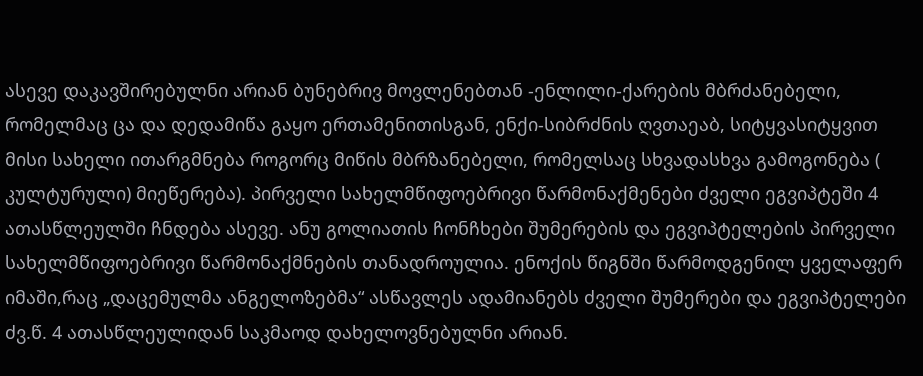ასევე დაკავშირებულნი არიან ბუნებრივ მოვლენებთან -ენლილი-ქარების მბრძანებელი, რომელმაც ცა და დედამიწა გაყო ერთამენითისგან, ენქი-სიბრძნის ღვთაეაბ, სიტყვასიტყვით მისი სახელი ითარგმნება როგორც მიწის მბრზანებელი, რომელსაც სხვადასხვა გამოგონება ( კულტურული) მიეწერება). პირველი სახელმწიფოებრივი წარმონაქმენები ძველი ეგვიპტეში 4 ათასწლეულში ჩნდება ასევე. ანუ გოლიათის ჩონჩხები შუმერების და ეგვიპტელების პირველი სახელმწიფოებრივი წარმონაქმნების თანადროულია. ენოქის წიგნში წარმოდგენილ ყველაფერ იმაში,რაც „დაცემულმა ანგელოზებმა“ ასწავლეს ადამიანებს ძველი შუმერები და ეგვიპტელები ძვ.წ. 4 ათასწლეულიდან საკმაოდ დახელოვნებულნი არიან.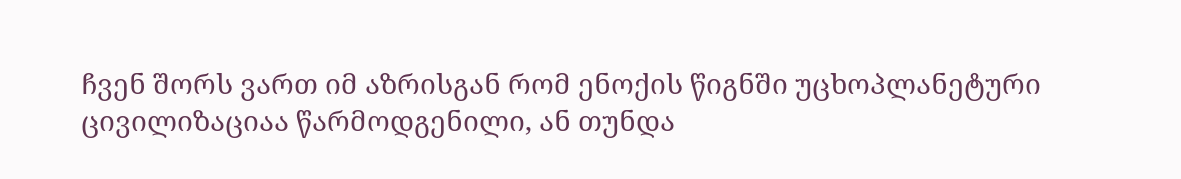ჩვენ შორს ვართ იმ აზრისგან რომ ენოქის წიგნში უცხოპლანეტური ცივილიზაციაა წარმოდგენილი, ან თუნდა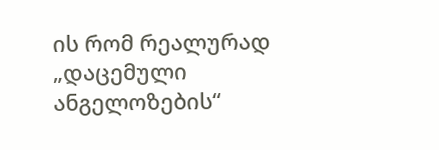ის რომ რეალურად „დაცემული ანგელოზების“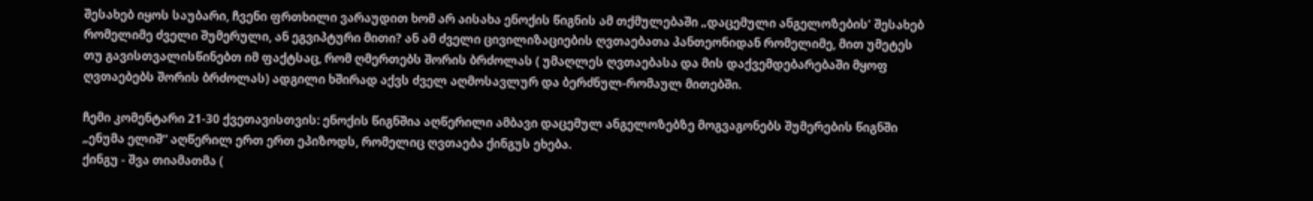შესახებ იყოს საუბარი, ჩვენი ფრთხილი ვარაუდით ხომ არ აისახა ენოქის წიგნის ამ თქმულებაში „დაცემული ანგელოზების’ შესახებ რომელიმე ძველი შუმერული, ან ეგვიპტური მითი? ან ამ ძველი ცივილიზაციების ღვთაებათა პანთეონიდან რომელიმე, მით უმეტეს თუ გავისთვალისწინებთ იმ ფაქტსაც, რომ ღმერთებს შორის ბრძოლას ( უმაღლეს ღვთაებასა და მის დაქვემდებარებაში მყოფ ღვთაებებს შორის ბრძოლას) ადგილი ხშირად აქვს ძველ აღმოსავლურ და ბერძნულ-რომაულ მითებში.

ჩემი კომენტარი 21-30 ქვეთავისთვის: ენოქის წიგნშია აღწერილი ამბავი დაცემულ ანგელოზებზე მოგვაგონებს შუმერების წიგნში „ენუმა ელიშ“ აღწერილ ერთ ერთ ეპიზოდს, რომელიც ღვთაება ქინგუს ეხება.
ქინგუ - შვა თიამათმა (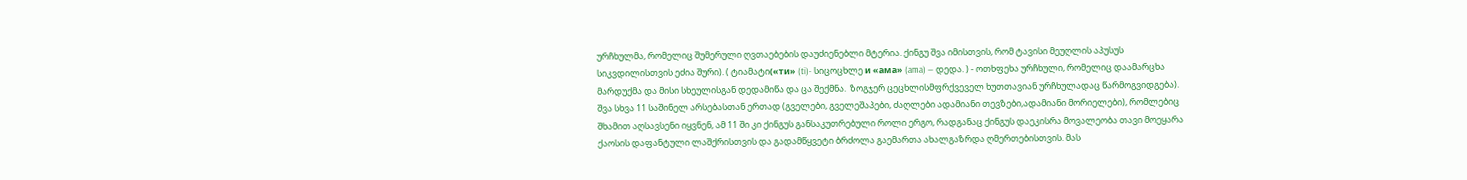ურჩხულმა, რომელიც შუმერული ღვთაებების დაუძიენებლი მტერია. ქინგუ შვა იმისთვის, რომ ტავისი მეუღლის აპუსუს სიკვდილისთვის ეძია შური). ( ტიამატი(«ти» (ti)- სიცოცხლე и «ама» (ama) — დედა. ) - ოთხფეხა ურჩხული, რომელიც დაამარცხა მარდუქმა და მისი სხეულისგან დედამიწა და ცა შექმნა.  ზოგჯერ ცეცხლისმფრქვეველ ხუთთავიან ურჩხულადაც წარმოგვიდგება). შვა სხვა 11 საშინელ არსებასთან ერთად (გველები, გველეშაპები, ძაღლები ადამიანი თევზები,ადამიანი მორიელები), რომლებიც შხამით აღსავსენი იყვნენ, ამ 11 ში კი ქინგუს განსაკუთრებული როლი ერგო, რადგანაც ქინგუს დაეკისრა მოვალეობა თავი მოეყარა ქაოსის დაფანტული ლაშქრისთვის და გადამწყვეტი ბრძოლა გაემართა ახალგაზრდა ღმერთებისთვის. მას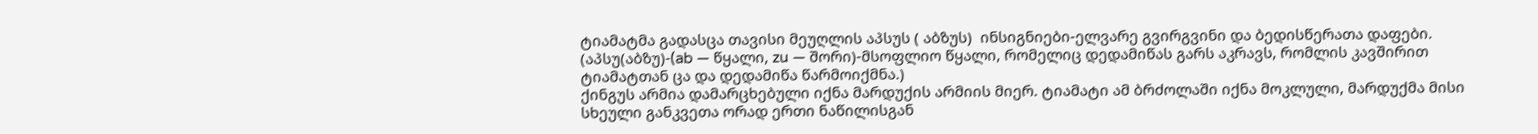ტიამატმა გადასცა თავისი მეუღლის აპსუს ( აბზუს)  ინსიგნიები-ელვარე გვირგვინი და ბედისწერათა დაფები. (აპსუ(აბზუ)-(ab — წყალი, zu — შორი)-მსოფლიო წყალი, რომელიც დედამიწას გარს აკრავს, რომლის კავშირით ტიამატთან ცა და დედამიწა წარმოიქმნა.)
ქინგუს არმია დამარცხებული იქნა მარდუქის არმიის მიერ. ტიამატი ამ ბრძოლაში იქნა მოკლული, მარდუქმა მისი სხეული განკვეთა ორად ერთი ნაწილისგან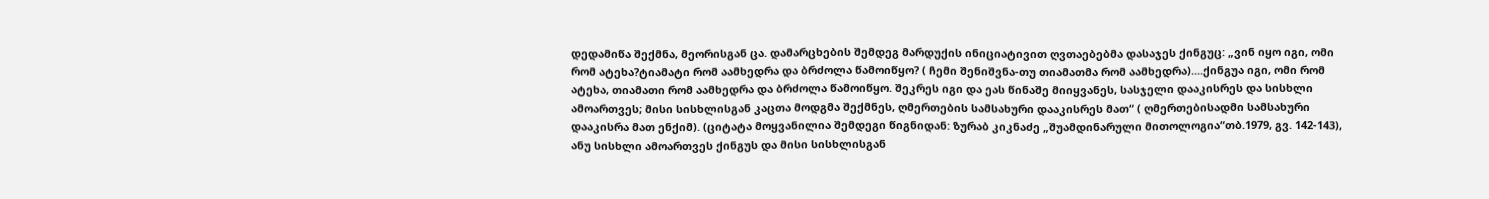დედამიწა შექმნა, მეორისგან ცა. დამარცხების შემდეგ მარდუქის ინიციატივით ღვთაებებმა დასაჯეს ქინგუც: „ვინ იყო იგი, ომი რომ ატეხა?ტიამატი რომ აამხედრა და ბრძოლა წამოიწყო? ( ჩემი შენიშვნა-თუ თიამათმა რომ აამხედრა)....ქინგუა იგი, ომი რომ ატეხა, თიამათი რომ აამხედრა და ბრძოლა წამოიწყო. შეკრეს იგი და ეას წინაშე მიიყვანეს, სასჯელი დააკისრეს და სისხლი ამოართვეს; მისი სისხლისგან კაცთა მოდგმა შექმნეს, ღმერთების სამსახური დააკისრეს მათ“ ( ღმერთებისადმი სამსახური დააკისრა მათ ენქიმ). (ციტატა მოყვანილია შემდეგი წიგნიდან: ზურაბ კიკნაძე „შუამდინარული მითოლოგია“თბ.1979, გვ. 142-143), ანუ სისხლი ამოართვეს ქინგუს და მისი სისხლისგან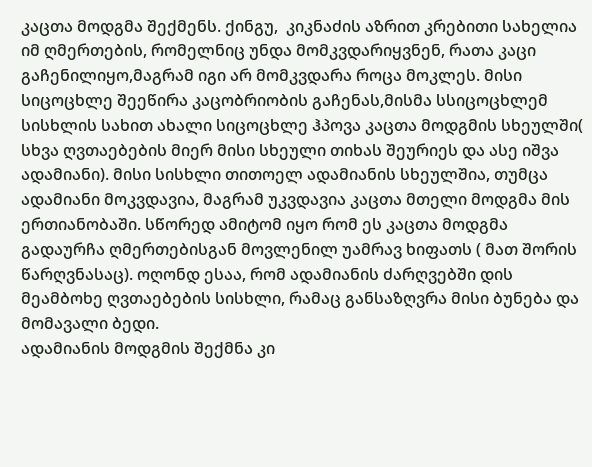კაცთა მოდგმა შექმენს. ქინგუ,  კიკნაძის აზრით კრებითი სახელია იმ ღმერთების, რომელნიც უნდა მომკვდარიყვნენ, რათა კაცი გაჩენილიყო,მაგრამ იგი არ მომკვდარა როცა მოკლეს. მისი სიცოცხლე შეეწირა კაცობრიობის გაჩენას,მისმა სსიცოცხლემ სისხლის სახით ახალი სიცოცხლე ჰპოვა კაცთა მოდგმის სხეულში( სხვა ღვთაებების მიერ მისი სხეული თიხას შეურიეს და ასე იშვა ადამიანი). მისი სისხლი თითოელ ადამიანის სხეულშია, თუმცა ადამიანი მოკვდავია, მაგრამ უკვდავია კაცთა მთელი მოდგმა მის ერთიანობაში. სწორედ ამიტომ იყო რომ ეს კაცთა მოდგმა გადაურჩა ღმერთებისგან მოვლენილ უამრავ ხიფათს ( მათ შორის წარღვნასაც). ოღონდ ესაა, რომ ადამიანის ძარღვებში დის  მეამბოხე ღვთაებების სისხლი, რამაც განსაზღვრა მისი ბუნება და მომავალი ბედი.
ადამიანის მოდგმის შექმნა კი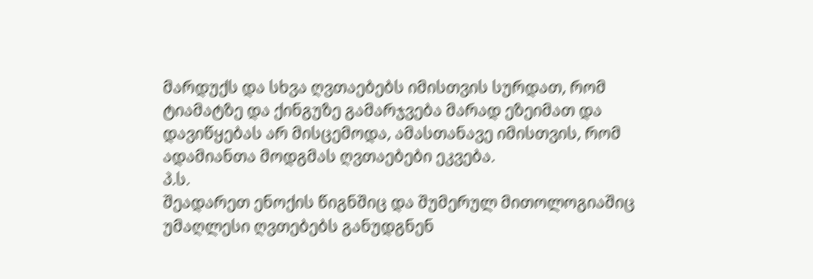მარდუქს და სხვა ღვთაებებს იმისთვის სურდათ, რომ ტიამატზე და ქინგუზე გამარჯვება მარად ეზეიმათ და დავიწყებას არ მისცემოდა, ამასთანავე იმისთვის, რომ ადამიანთა მოდგმას ღვთაებები ეკვება.
პ.ს.
შეადარეთ ენოქის წიგნშიც და შუმერულ მითოლოგიაშიც უმაღლესი ღვთებებს განუდგნენ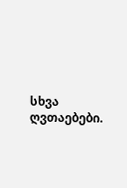სხვა ღვთაებები.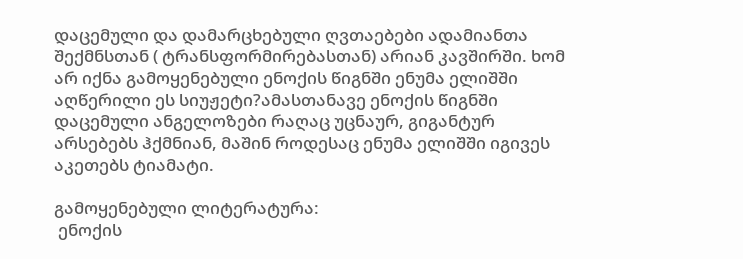დაცემული და დამარცხებული ღვთაებები ადამიანთა შექმნსთან ( ტრანსფორმირებასთან) არიან კავშირში. ხომ არ იქნა გამოყენებული ენოქის წიგნში ენუმა ელიშში აღწერილი ეს სიუჟეტი?ამასთანავე ენოქის წიგნში დაცემული ანგელოზები რაღაც უცნაურ, გიგანტურ არსებებს ჰქმნიან, მაშინ როდესაც ენუმა ელიშში იგივეს აკეთებს ტიამატი.

გამოყენებული ლიტერატურა:
 ენოქის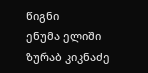წიგნი
ენუმა ელიში
ზურაბ კიკნაძე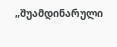„შუამდინარული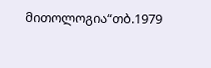მითოლოგია“თბ.1979